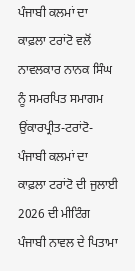ਪੰਜਾਬੀ ਕਲਮਾਂ ਦਾ ਕਾਫ਼ਲਾ ਟਰਾਂਟੋ ਵਲੋਂ ਨਾਵਲਕਾਰ ਨਾਨਕ ਸਿੰਘ ਨੂੰ ਸਮਰਪਿਤ ਸਮਾਗਮ
ਉਂਕਾਰਪ੍ਰੀਤ-ਟਰਾਂਟੋ- ਪੰਜਾਬੀ ਕਲਮਾਂ ਦਾ ਕਾਫ਼ਲਾ ਟਰਾਂਟੋ ਦੀ ਜੁਲਾਈ 2026 ਦੀ ਮੀਟਿੰਗ ਪੰਜਾਬੀ ਨਾਵਲ ਦੇ ਪਿਤਾਮਾ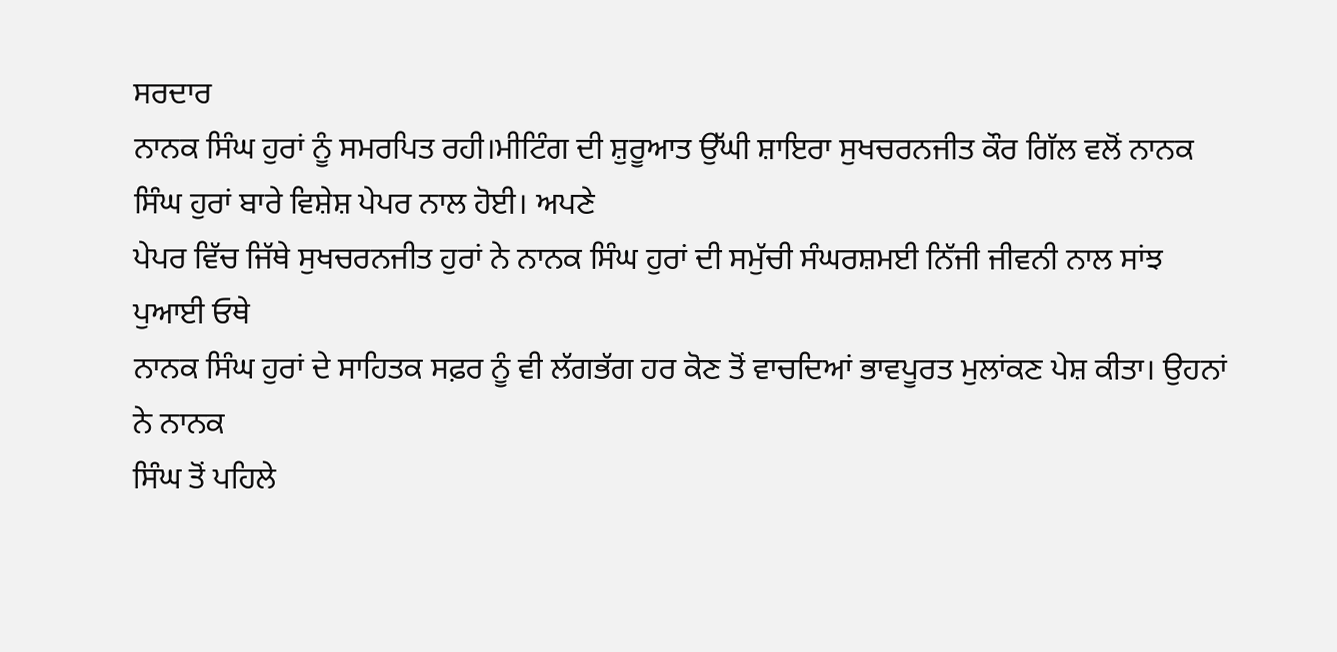ਸਰਦਾਰ
ਨਾਨਕ ਸਿੰਘ ਹੁਰਾਂ ਨੂੰ ਸਮਰਪਿਤ ਰਹੀ।ਮੀਟਿੰਗ ਦੀ ਸ਼ੁਰੂਆਤ ਉੱਘੀ ਸ਼ਾਇਰਾ ਸੁਖਚਰਨਜੀਤ ਕੌਰ ਗਿੱਲ ਵਲੋਂ ਨਾਨਕ ਸਿੰਘ ਹੁਰਾਂ ਬਾਰੇ ਵਿਸ਼ੇਸ਼ ਪੇਪਰ ਨਾਲ ਹੋਈ। ਅਪਣੇ
ਪੇਪਰ ਵਿੱਚ ਜਿੱਥੇ ਸੁਖਚਰਨਜੀਤ ਹੁਰਾਂ ਨੇ ਨਾਨਕ ਸਿੰਘ ਹੁਰਾਂ ਦੀ ਸਮੁੱਚੀ ਸੰਘਰਸ਼ਮਈ ਨਿੱਜੀ ਜੀਵਨੀ ਨਾਲ ਸਾਂਝ ਪੁਆਈ ਓਥੇ
ਨਾਨਕ ਸਿੰਘ ਹੁਰਾਂ ਦੇ ਸਾਹਿਤਕ ਸਫ਼ਰ ਨੂੰ ਵੀ ਲੱਗਭੱਗ ਹਰ ਕੋਣ ਤੋਂ ਵਾਚਦਿਆਂ ਭਾਵਪੂਰਤ ਮੁਲਾਂਕਣ ਪੇਸ਼ ਕੀਤਾ। ਉਹਨਾਂ ਨੇ ਨਾਨਕ
ਸਿੰਘ ਤੋਂ ਪਹਿਲੇ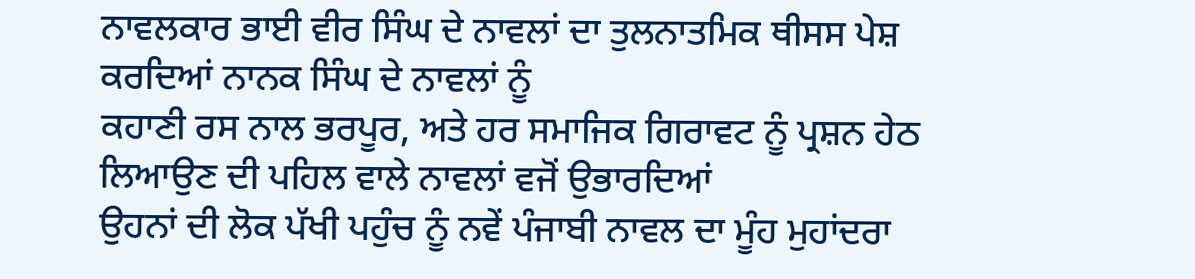ਨਾਵਲਕਾਰ ਭਾਈ ਵੀਰ ਸਿੰਘ ਦੇ ਨਾਵਲਾਂ ਦਾ ਤੁਲਨਾਤਮਿਕ ਥੀਸਸ ਪੇਸ਼ ਕਰਦਿਆਂ ਨਾਨਕ ਸਿੰਘ ਦੇ ਨਾਵਲਾਂ ਨੂੰ
ਕਹਾਣੀ ਰਸ ਨਾਲ ਭਰਪੂਰ, ਅਤੇ ਹਰ ਸਮਾਜਿਕ ਗਿਰਾਵਟ ਨੂੰ ਪ੍ਰਸ਼ਨ ਹੇਠ ਲਿਆਉਣ ਦੀ ਪਹਿਲ ਵਾਲੇ ਨਾਵਲਾਂ ਵਜੋਂ ਉਭਾਰਦਿਆਂ
ਉਹਨਾਂ ਦੀ ਲੋਕ ਪੱਖੀ ਪਹੁੰਚ ਨੂੰ ਨਵੇਂ ਪੰਜਾਬੀ ਨਾਵਲ ਦਾ ਮੂੰਹ ਮੁਹਾਂਦਰਾ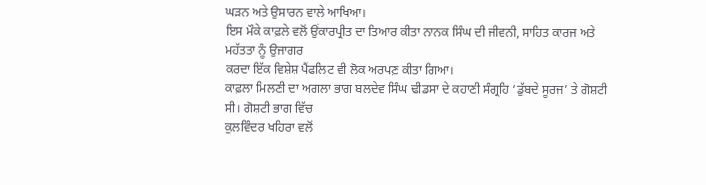ਘੜਨ ਅਤੇ ਉਸਾਰਨ ਵਾਲੇ ਆਖਿਆ।
ਇਸ ਮੌਕੇ ਕਾਫ਼ਲੇ ਵਲੋਂ ਉਂਕਾਰਪ੍ਰੀਤ ਦਾ ਤਿਆਰ ਕੀਤਾ ਨਾਨਕ ਸਿੰਘ ਦੀ ਜੀਵਨੀ, ਸਾਹਿਤ ਕਾਰਜ ਅਤੇ ਮਹੱਤਤਾ ਨੂੰ ਉਜਾਗਰ
ਕਰਦਾ ਇੱਕ ਵਿਸ਼ੇਸ਼ ਪੈਂਫਲਿਟ ਵੀ ਲੋਕ ਅਰਪਣ਼ ਕੀਤਾ ਗਿਆ।
ਕਾਫ਼ਲਾ ਮਿਲਣੀ ਦਾ ਅਗਲਾ ਭਾਗ ਬਲਦੇਵ ਸਿੰਘ ਢੀਡਸਾ ਦੇ ਕਹਾਣੀ ਸੰਗ੍ਰਹਿ ‘ਡੁੱਬਦੇ ਸੂਰਜ’ ਤੇ ਗੋਸ਼ਟੀ ਸੀ। ਗੋਸ਼ਟੀ ਭਾਗ ਵਿੱਚ
ਕੁਲਵਿੰਦਰ ਖਹਿਰਾ ਵਲੋਂ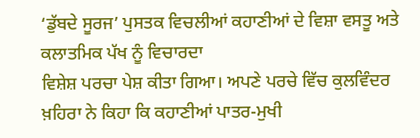‘ਡੁੱਬਦੇ ਸੂਰਜ’ ਪੁਸਤਕ ਵਿਚਲੀਆਂ ਕਹਾਣੀਆਂ ਦੇ ਵਿਸ਼ਾ ਵਸਤੂ ਅਤੇ ਕਲਾਤਮਿਕ ਪੱਖ ਨੂੰ ਵਿਚਾਰਦਾ
ਵਿਸ਼ੇਸ਼ ਪਰਚਾ ਪੇਸ਼ ਕੀਤਾ ਗਿਆ। ਅਪਣੇ ਪਰਚੇ ਵਿੱਚ ਕੁਲਵਿੰਦਰ ਖ਼ਹਿਰਾ ਨੇ ਕਿਹਾ ਕਿ ਕਹਾਣੀਆਂ ਪਾਤਰ-ਮੁਖੀ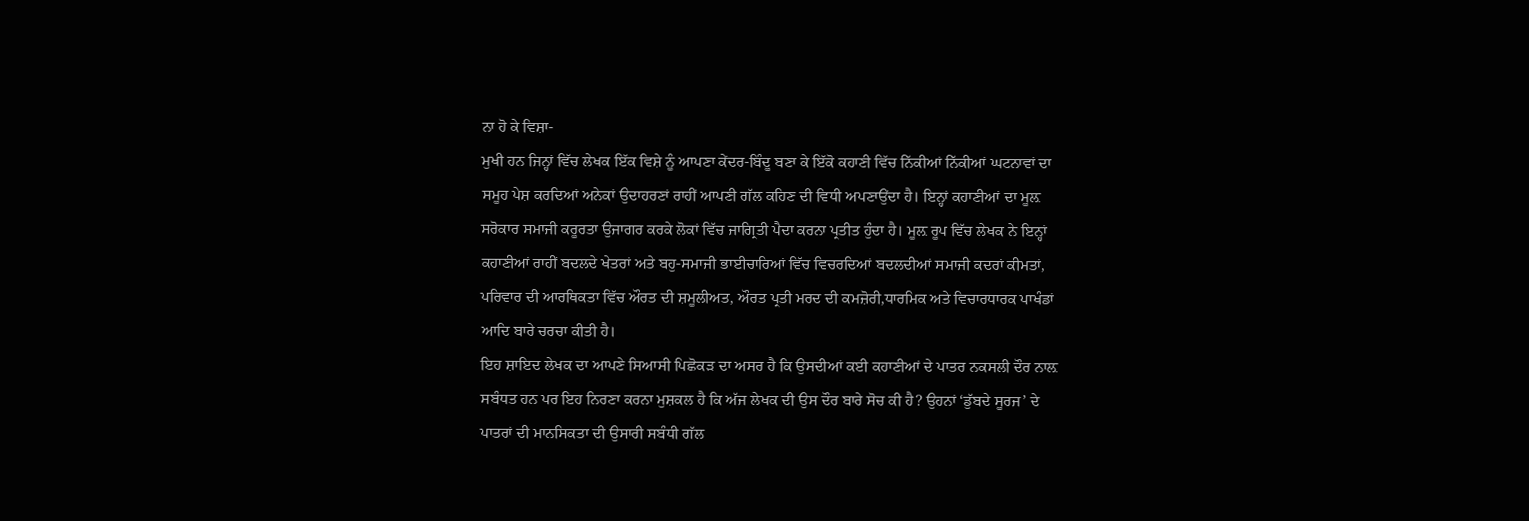ਨਾ ਹੋ ਕੇ ਵਿਸ਼ਾ-
ਮੁਖੀ ਹਨ ਜਿਨ੍ਹਾਂ ਵਿੱਚ ਲੇਖਕ ਇੱਕ ਵਿਸ਼ੇ ਨੂੰ ਆਪਣਾ ਕੇਂਦਰ-ਬਿੰਦੂ ਬਣਾ ਕੇ ਇੱਕੋ ਕਹਾਣੀ ਵਿੱਚ ਨਿੱਕੀਆਂ ਨਿੱਕੀਆਂ ਘਟਨਾਵਾਂ ਦਾ
ਸਮੂਹ ਪੇਸ਼ ਕਰਦਿਆਂ ਅਨੇਕਾਂ ਉਦਾਹਰਣਾਂ ਰਾਹੀਂ ਆਪਣੀ ਗੱਲ ਕਹਿਣ ਦੀ ਵਿਧੀ ਅਪਣਾਉਂਦਾ ਹੈ। ਇਨ੍ਹਾਂ ਕਹਾਣੀਆਂ ਦਾ ਮੂਲ਼
ਸਰੋਕਾਰ ਸਮਾਜੀ ਕਰੂਰਤਾ ਉਜਾਗਰ ਕਰਕੇ ਲੋਕਾਂ ਵਿੱਚ ਜਾਗ੍ਰਿਤੀ ਪੈਦਾ ਕਰਨਾ ਪ੍ਰਤੀਤ ਹੁੰਦਾ ਹੈ। ਮੂਲ਼ ਰੂਪ ਵਿੱਚ ਲੇਖਕ ਨੇ ਇਨ੍ਹਾਂ
ਕਹਾਣੀਆਂ ਰਾਹੀਂ ਬਦਲਦੇ ਖੇਤਰਾਂ ਅਤੇ ਬਹੁ-ਸਮਾਜੀ ਭਾਈਚਾਰਿਆਂ ਵਿੱਚ ਵਿਚਰਦਿਆਂ ਬਦਲਦੀਆਂ ਸਮਾਜੀ ਕਦਰਾਂ ਕੀਮਤਾਂ,
ਪਰਿਵਾਰ ਦੀ ਆਰਥਿਕਤਾ ਵਿੱਚ ਔਰਤ ਦੀ ਸ਼ਮੂਲੀਅਤ, ਔਰਤ ਪ੍ਰਤੀ ਮਰਦ ਦੀ ਕਮਜ਼ੋਰੀ,ਧਾਰਮਿਕ ਅਤੇ ਵਿਚਾਰਧਾਰਕ ਪਾਖੰਡਾਂ
ਆਦਿ ਬਾਰੇ ਚਰਚਾ ਕੀਤੀ ਹੈ।
ਇਹ ਸ਼ਾਇਦ ਲੇਖਕ ਦਾ ਆਪਣੇ ਸਿਆਸੀ ਪਿਛੋਕੜ ਦਾ ਅਸਰ ਹੈ ਕਿ ਉਸਦੀਆਂ ਕਈ ਕਹਾਣੀਆਂ ਦੇ ਪਾਤਰ ਨਕਸਲੀ ਦੌਰ ਨਾਲ਼
ਸਬੰਧਤ ਹਨ ਪਰ ਇਹ ਨਿਰਣਾ ਕਰਨਾ ਮੁਸ਼ਕਲ ਹੈ ਕਿ ਅੱਜ ਲੇਖਕ ਦੀ ਉਸ ਦੌਰ ਬਾਰੇ ਸੋਚ ਕੀ ਹੈ? ਉਹਨਾਂ ‘ਡੁੱਬਦੇ ਸੂਰਜ’ ਦੇ
ਪਾਤਰਾਂ ਦੀ ਮਾਨਸਿਕਤਾ ਦੀ ਉਸਾਰੀ ਸਬੰਧੀ ਗੱਲ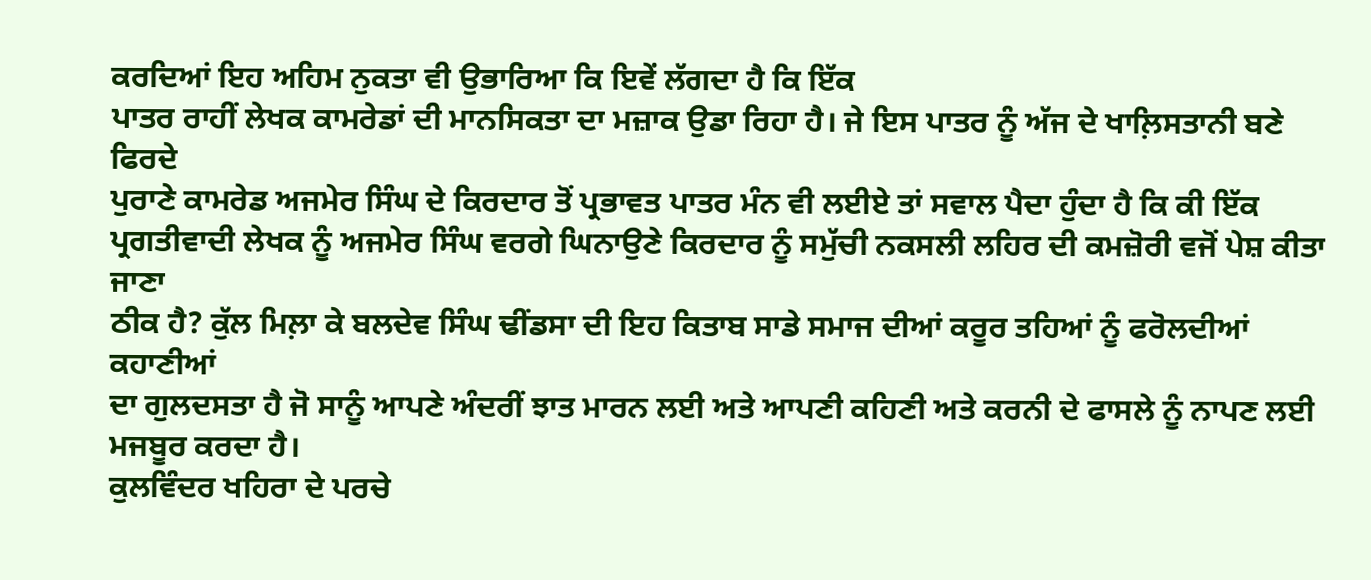ਕਰਦਿਆਂ ਇਹ ਅਹਿਮ ਨੁਕਤਾ ਵੀ ਉਭਾਰਿਆ ਕਿ ਇਵੇਂ ਲੱਗਦਾ ਹੈ ਕਿ ਇੱਕ
ਪਾਤਰ ਰਾਹੀਂ ਲੇਖਕ ਕਾਮਰੇਡਾਂ ਦੀ ਮਾਨਸਿਕਤਾ ਦਾ ਮਜ਼ਾਕ ਉਡਾ ਰਿਹਾ ਹੈ। ਜੇ ਇਸ ਪਾਤਰ ਨੂੰ ਅੱਜ ਦੇ ਖਾਲ਼ਿਸਤਾਨੀ ਬਣੇ ਫਿਰਦੇ
ਪੁਰਾਣੇ ਕਾਮਰੇਡ ਅਜਮੇਰ ਸਿੰਘ ਦੇ ਕਿਰਦਾਰ ਤੋਂ ਪ੍ਰਭਾਵਤ ਪਾਤਰ ਮੰਨ ਵੀ ਲਈਏ ਤਾਂ ਸਵਾਲ ਪੈਦਾ ਹੁੰਦਾ ਹੈ ਕਿ ਕੀ ਇੱਕ
ਪ੍ਰਗਤੀਵਾਦੀ ਲੇਖਕ ਨੂੰ ਅਜਮੇਰ ਸਿੰਘ ਵਰਗੇ ਘਿਨਾਉਣੇ ਕਿਰਦਾਰ ਨੂੰ ਸਮੁੱਚੀ ਨਕਸਲੀ ਲਹਿਰ ਦੀ ਕਮਜ਼ੋਰੀ ਵਜੋਂ ਪੇਸ਼ ਕੀਤਾ ਜਾਣਾ
ਠੀਕ ਹੈ? ਕੁੱਲ ਮਿਲ਼ਾ ਕੇ ਬਲਦੇਵ ਸਿੰਘ ਢੀਂਡਸਾ ਦੀ ਇਹ ਕਿਤਾਬ ਸਾਡੇ ਸਮਾਜ ਦੀਆਂ ਕਰੂਰ ਤਹਿਆਂ ਨੂੰ ਫਰੋਲਦੀਆਂ ਕਹਾਣੀਆਂ
ਦਾ ਗੁਲਦਸਤਾ ਹੈ ਜੋ ਸਾਨੂੰ ਆਪਣੇ ਅੰਦਰੀਂ ਝਾਤ ਮਾਰਨ ਲਈ ਅਤੇ ਆਪਣੀ ਕਹਿਣੀ ਅਤੇ ਕਰਨੀ ਦੇ ਫਾਸਲੇ ਨੂੰ ਨਾਪਣ ਲਈ
ਮਜਬੂਰ ਕਰਦਾ ਹੈ।
ਕੁਲਵਿੰਦਰ ਖਹਿਰਾ ਦੇ ਪਰਚੇ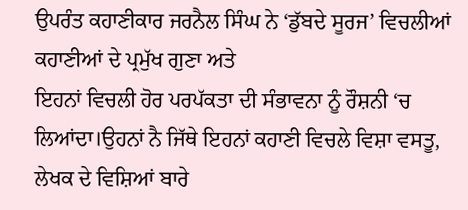ਉਪਰੰਤ ਕਹਾਣੀਕਾਰ ਜਰਨੈਲ ਸਿੰਘ ਨੇ ‘ਡੁੱਬਦੇ ਸੂਰਜ’ ਵਿਚਲੀਆਂ ਕਹਾਣੀਆਂ ਦੇ ਪ੍ਰਮੁੱਖ ਗੁਣਾ ਅਤੇ
ਇਹਨਾਂ ਵਿਚਲੀ ਹੋਰ ਪਰਪੱਕਤਾ ਦੀ ਸੰਭਾਵਨਾ ਨੂੰ ਰੌਸ਼ਨੀ ‘ਚ ਲਿਆਂਦਾ।ਉਹਨਾਂ ਨੈ ਜਿੱਥੇ ਇਹਨਾਂ ਕਹਾਣੀ ਵਿਚਲੇ ਵਿਸ਼ਾ ਵਸਤੂ,
ਲੇਖਕ ਦੇ ਵਿਸ਼ਿਆਂ ਬਾਰੇ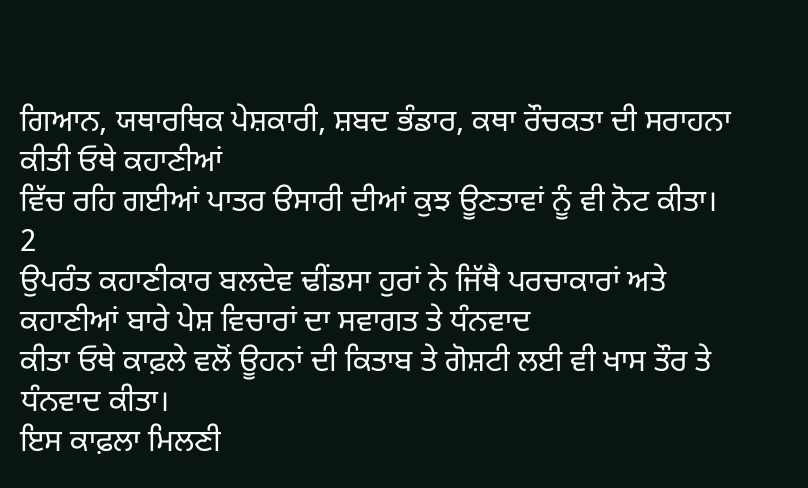ਗਿਆਨ, ਯਥਾਰਥਿਕ ਪੇਸ਼ਕਾਰੀ, ਸ਼ਬਦ ਭੰਡਾਰ, ਕਥਾ ਰੌਚਕਤਾ ਦੀ ਸਰਾਹਨਾ ਕੀਤੀ ਓਥੇ ਕਹਾਣੀਆਂ
ਵਿੱਚ ਰਹਿ ਗਈਆਂ ਪਾਤਰ ੳਸਾਰੀ ਦੀਆਂ ਕੁਝ ਊਣਤਾਵਾਂ ਨੂੰ ਵੀ ਨੋਟ ਕੀਤਾ।
2
ਉਪਰੰਤ ਕਹਾਣੀਕਾਰ ਬਲਦੇਵ ਢੀਂਡਸਾ ਹੁਰਾਂ ਨੇ ਜਿੱਥੈ ਪਰਚਾਕਾਰਾਂ ਅਤੇ ਕਹਾਣੀਆਂ ਬਾਰੇ ਪੇਸ਼ ਵਿਚਾਰਾਂ ਦਾ ਸਵਾਗਤ ਤੇ ਧੰਨਵਾਦ
ਕੀਤਾ ਓਥੇ ਕਾਫ਼ਲੇ ਵਲੋਂ ਊਹਨਾਂ ਦੀ ਕਿਤਾਬ ਤੇ ਗੋਸ਼ਟੀ ਲਈ ਵੀ ਖਾਸ ਤੌਰ ਤੇ ਧੰਨਵਾਦ ਕੀਤਾ।
ਇਸ ਕਾਫ਼ਲਾ ਮਿਲਣੀ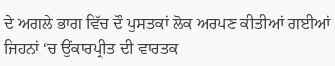ਦੇ ਅਗਲੇ ਭਾਗ ਵਿੱਚ ਦੌ ਪੁਸਤਕਾਂ ਲੋਕ ਅਰਪਣ ਕੀਤੀਆਂ ਗਈਆਂ ਜਿਹਨਾਂ ‘ਚ ਉਂਕਾਰਪ੍ਰੀਤ ਦੀ ਵਾਰਤਕ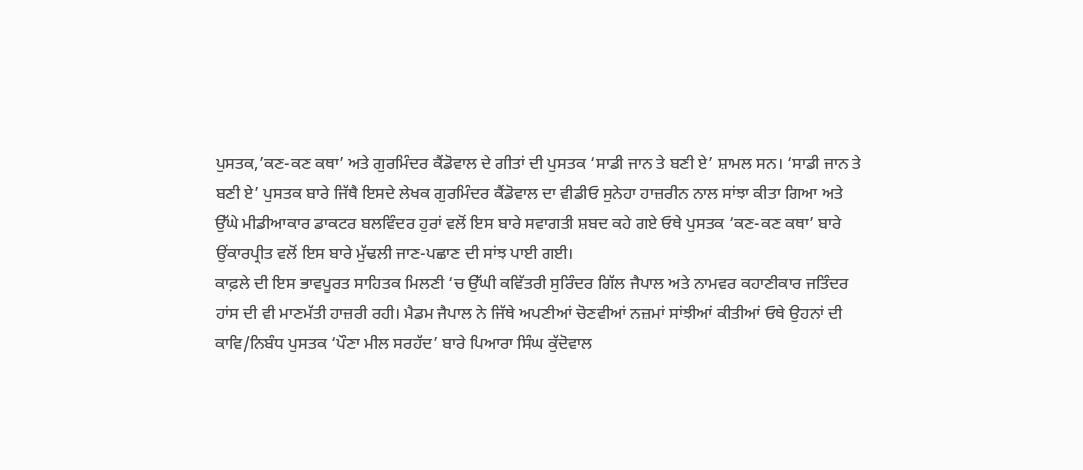ਪੁਸਤਕ,’ਕਣ-ਕਣ ਕਥਾ’ ਅਤੇ ਗੁਰਮਿੰਦਰ ਕੈਂਡੋਵਾਲ ਦੇ ਗੀਤਾਂ ਦੀ ਪੁਸਤਕ ‘ਸਾਡੀ ਜਾਨ ਤੇ ਬਣੀ ਏ’ ਸ਼ਾਮਲ ਸਨ। ‘ਸਾਡੀ ਜਾਨ ਤੇ
ਬਣੀ ਏ’ ਪੁਸਤਕ ਬਾਰੇ ਜਿੱਥੈ ਇਸਦੇ ਲੇਖਕ ਗੁਰਮਿੰਦਰ ਕੈਂਡੋਵਾਲ ਦਾ ਵੀਡੀਓ ਸੁਨੇਹਾ ਹਾਜ਼ਰੀਨ ਨਾਲ ਸਾਂਝਾ ਕੀਤਾ ਗਿਆ ਅਤੇ
ਉੱਘੇ ਮੀਡੀਆਕਾਰ ਡਾਕਟਰ ਬਲਵਿੰਦਰ ਹੁਰਾਂ ਵਲੋਂ ਇਸ ਬਾਰੇ ਸਵਾਗਤੀ ਸ਼ਬਦ ਕਹੇ ਗਏ ਓਥੇ ਪੁਸਤਕ ‘ਕਣ-ਕਣ ਕਥਾ’ ਬਾਰੇ
ਉਂਕਾਰਪ੍ਰੀਤ ਵਲੋਂ ਇਸ ਬਾਰੇ ਮੁੱਢਲੀ ਜਾਣ-ਪਛਾਣ ਦੀ ਸਾਂਝ ਪਾਈ ਗਈ।
ਕਾਫ਼ਲੇ ਦੀ ਇਸ ਭਾਵਪੂਰਤ ਸਾਹਿਤਕ ਮਿਲਣੀ ‘ਚ ਉੱਘੀ ਕਵਿੱਤਰੀ ਸੁਰਿੰਦਰ ਗਿੱਲ ਜੈਪਾਲ ਅਤੇ ਨਾਮਵਰ ਕਹਾਣੀਕਾਰ ਜਤਿੰਦਰ
ਹਾਂਸ ਦੀ ਵੀ ਮਾਣਮੱਤੀ ਹਾਜ਼ਰੀ ਰਹੀ। ਮੈਡਮ ਜੈਪਾਲ ਨੇ ਜਿੱਥੇ ਅਪਣੀਆਂ ਚੋਣਵੀਆਂ ਨਜ਼ਮਾਂ ਸਾਂਝੀਆਂ ਕੀਤੀਆਂ ਓਥੇ ਉਹਨਾਂ ਦੀ
ਕਾਵਿ/ਨਿਬੰਧ ਪੁਸਤਕ ‘ਪੌਣਾ ਮੀਲ ਸਰਹੱਦ’ ਬਾਰੇ ਪਿਆਰਾ ਸਿੰਘ ਕੁੱਦੋਵਾਲ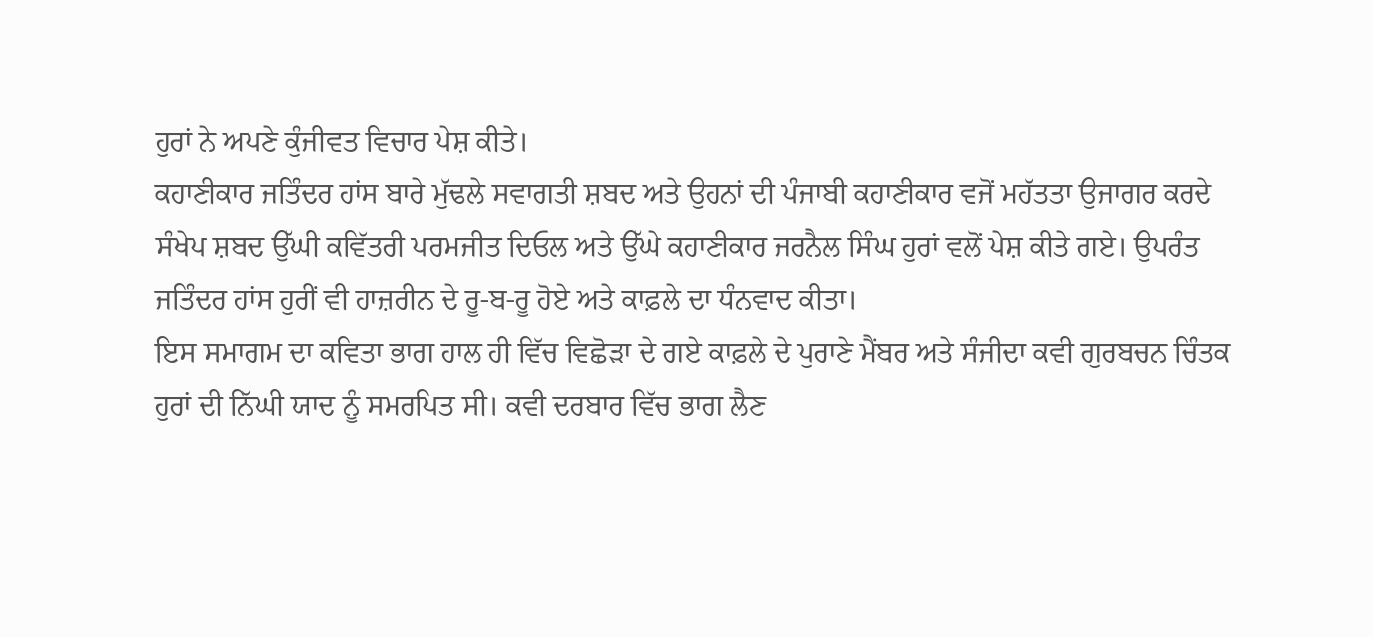ਹੁਰਾਂ ਨੇ ਅਪਣੇ ਕੁੰਜੀਵਤ ਵਿਚਾਰ ਪੇਸ਼ ਕੀਤੇ।
ਕਹਾਣੀਕਾਰ ਜਤਿੰਦਰ ਹਾਂਸ ਬਾਰੇ ਮੁੱਢਲੇ ਸਵਾਗਤੀ ਸ਼ਬਦ ਅਤੇ ਉਹਨਾਂ ਦੀ ਪੰਜਾਬੀ ਕਹਾਣੀਕਾਰ ਵਜੋਂ ਮਹੱਤਤਾ ਉਜਾਗਰ ਕਰਦੇ
ਸੰਖੇਪ ਸ਼ਬਦ ਉੱਘੀ ਕਵਿੱਤਰੀ ਪਰਮਜੀਤ ਦਿਓਲ ਅਤੇ ਉੱਘੇ ਕਹਾਣੀਕਾਰ ਜਰਨੈਲ ਸਿੰਘ ਹੁਰਾਂ ਵਲੋਂ ਪੇਸ਼ ਕੀਤੇ ਗਏ। ਉਪਰੰਤ
ਜਤਿੰਦਰ ਹਾਂਸ ਹੁਰੀਂ ਵੀ ਹਾਜ਼ਰੀਨ ਦੇ ਰੂ-ਬ-ਰੂ ਹੋਏ ਅਤੇ ਕਾਫ਼ਲੇ ਦਾ ਧੰਨਵਾਦ ਕੀਤਾ।
ਇਸ ਸਮਾਗਮ ਦਾ ਕਵਿਤਾ ਭਾਗ ਹਾਲ ਹੀ ਵਿੱਚ ਵਿਛੋੜਾ ਦੇ ਗਏ ਕਾਫ਼ਲੇ ਦੇ ਪੁਰਾਣੇ ਮੈਂਬਰ ਅਤੇ ਸੰਜੀਦਾ ਕਵੀ ਗੁਰਬਚਨ ਚਿੰਤਕ
ਹੁਰਾਂ ਦੀ ਨਿੱਘੀ ਯਾਦ ਨੂੰ ਸਮਰਪਿਤ ਸੀ। ਕਵੀ ਦਰਬਾਰ ਵਿੱਚ ਭਾਗ ਲੈਣ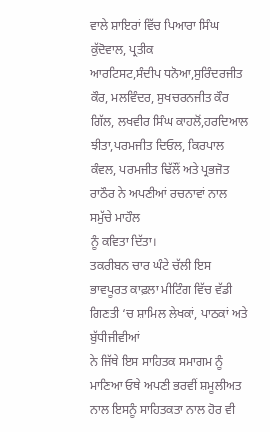ਵਾਲੇ ਸ਼ਾਇਰਾਂ ਵਿੱਚ ਪਿਆਰਾ ਸਿੰਘ ਕੁੱਦੋਵਾਲ, ਪ੍ਰਤੀਕ
ਆਰਟਿਸਟ,ਸੰਦੀਪ ਧਨੋਆ,ਸੁਰਿੰਦਰਜੀਤ ਕੌਰ, ਮਲਵਿੰਦਰ, ਸੁਖਚਰਨਜੀਤ ਕੌਰ ਗਿੱਲ, ਲਖਵੀਰ ਸਿੰਘ ਕਾਹਲੋਂ,ਹਰਦਿਆਲ
ਝੀਤਾ,ਪਰਮਜੀਤ ਦਿਓਲ, ਕਿਰਪਾਲ ਕੰਵਲ, ਪਰਮਜੀਤ ਢਿੱਲੌਂ ਅਤੇ ਪ੍ਰਭਜੋਤ ਰਾਠੌਰ ਨੇ ਅਪਣੀਆਂ ਰਚਨਾਵਾਂ ਨਾਲ ਸਮੁੱਚੇ ਮਾਹੌਲ
ਨੂੰ ਕਵਿਤਾ ਦਿੱਤਾ।
ਤਕਰੀਬਨ ਚਾਰ ਘੰਟੇ ਚੱਲੀ ਇਸ ਭਾਵਪੂਰਤ ਕਾਫ਼ਲਾ ਮੀਟਿੰਗ ਵਿੱਚ ਵੱਡੀ ਗਿਣਤੀ ‘ਚ ਸ਼ਾਮਿਲ ਲੇਖਕਾਂ, ਪਾਠਕਾਂ ਅਤੇ ਬੁੱਧੀਜੀਵੀਆਂ
ਨੇ ਜਿੱਥੇ ਇਸ ਸਾਹਿਤਕ ਸਮਾਗਮ ਨੂੰ ਮਾਣਿਆ ਓਥੇ ਅਪਣੀ ਭਰਵੀਂ ਸ਼ਮੂਲੀਅਤ ਨਾਲ ਇਸਨੂੰ ਸਾਹਿਤਕਤਾ ਨਾਲ ਹੋਰ ਵੀ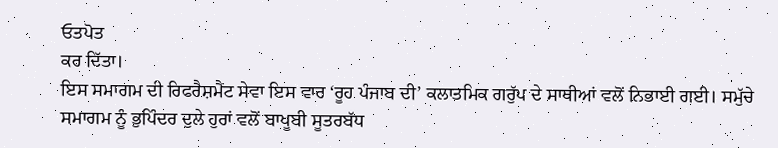ਓਤਪੋਤ
ਕਰ ਦਿੱਤਾ।
ਇਸ ਸਮਾਗਮ ਦੀ ਰਿਫਰੈਸ਼ਮੈਂਟ ਸੇਵਾ ਇਸ ਵਾਰ ‘ਰੂਹ ਪੰਜਾਬ ਦੀ’ ਕਲਾਤਮਿਕ ਗਰੁੱਪ ਦੇ ਸਾਥੀਆਂ ਵਲੋਂ ਨਿਭਾਈ ਗਈ। ਸਮੁੱਚੇ
ਸਮਾਗਮ ਨੂੰ ਭੁਪਿੰਦਰ ਦੁਲੇ ਹੁਰਾਂ ਵਲੋਂ ਬਾਖੂਬੀ ਸੂਤਰਬੱਧ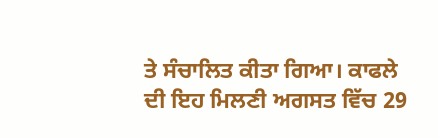ਤੇ ਸੰਚਾਲਿਤ ਕੀਤਾ ਗਿਆ। ਕਾਫਲੇ ਦੀ ਇਹ ਮਿਲਣੀ ਅਗਸਤ ਵਿੱਚ 29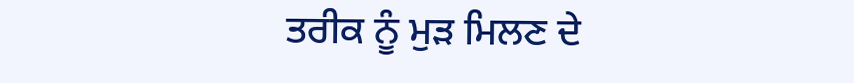ਤਰੀਕ ਨੂੰ ਮੁੜ ਮਿਲਣ ਦੇ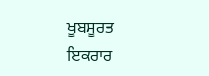ਖੂਬਸੂਰਤ ਇਕਰਾਰ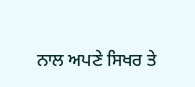ਨਾਲ ਅਪਣੇ ਸਿਖਰ ਤੇ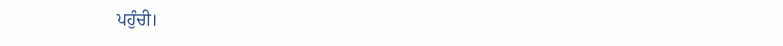ਪਹੁੰਚੀ।